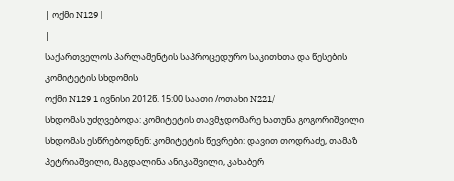| ოქმი N129 |
|
საქართველოს პარლამენტის საპროცედურო საკითხთა და წესების კომიტეტის სხდომის
ოქმი N129 1 ივნისი 2012წ. 15:00 საათი /ოთახი N221/
სხდომას უძღვებოდა: კომიტეტის თავმჯდომარე ხათუნა გოგორიშვილი სხდომას ესწრებოდნენ: კომიტეტის წევრები: დავით თოდრაძე, თამაზ პეტრიაშვილი, მაგდალინა ანიკაშვილი, კახაბერ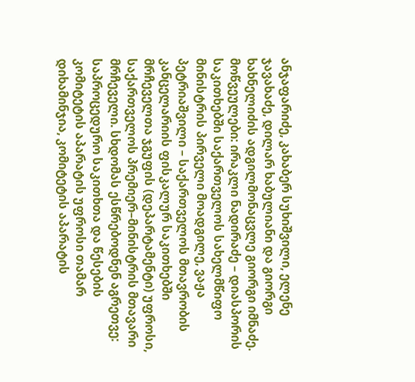ანჯაფარიძე, კახაბერ სუხიშვილი, ელენე ჯავახაძე, დილარ ხაბულიანი და გიორგი ხახნელიძის ადგილმონაცვლე გიორგი იმნაძე. მოწვეულები: ირაკლი ნადირაძე – დიასპორის საკითხებში საქართველოს სახელმწიფო მინისტრის პირველი მოადგილე, ვაჟა პეტრიაშვილი – საქართველოს მთავრობის კანცელარიის ფისკალურ საკითხებში მრჩეველთა ჯგუფის (დეპარტამენტი) უფროსი, საქართველოს პრემიერ–მინისტრის მთავარი მრჩეველი. სხდომას ესწრებოდნენ აგრეთვე: საპროცედურო საკითხთა და წესების კომიტეტის აპარატის უფროსი თამარ დიხამინჯია, კომიტეტის აპარატის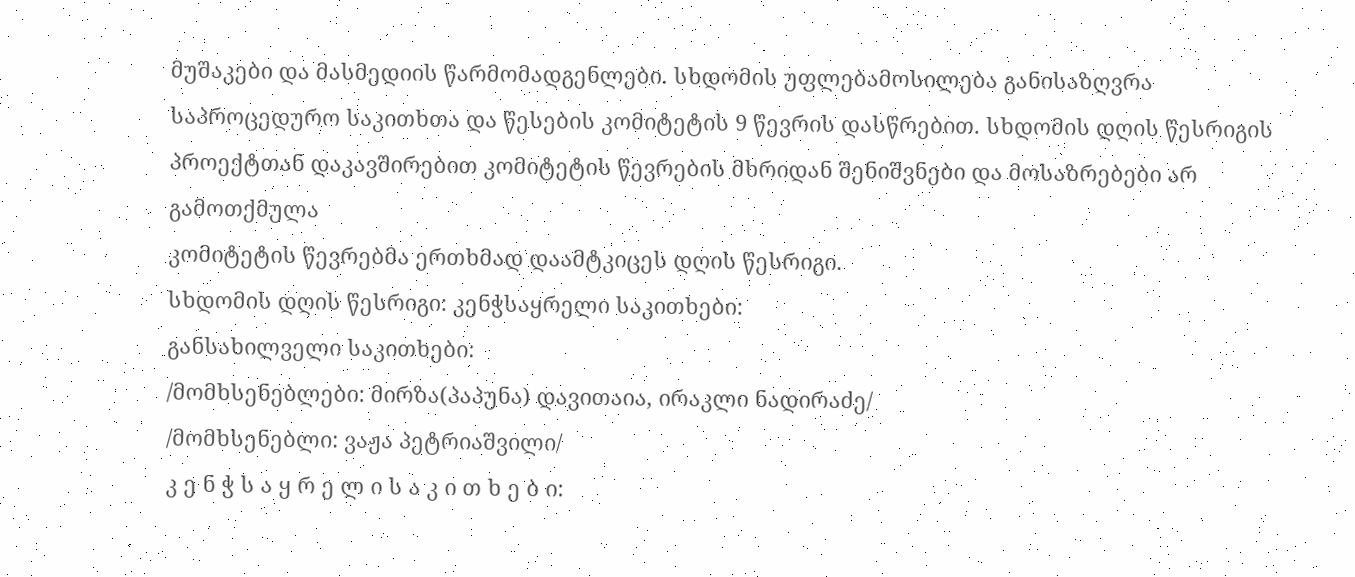მუშაკები და მასმედიის წარმომადგენლები. სხდომის უფლებამოსილება განისაზღვრა საპროცედურო საკითხთა და წესების კომიტეტის 9 წევრის დასწრებით. სხდომის დღის წესრიგის პროექტთან დაკავშირებით კომიტეტის წევრების მხრიდან შენიშვნები და მოსაზრებები არ გამოთქმულა
კომიტეტის წევრებმა ერთხმად დაამტკიცეს დღის წესრიგი.
სხდომის დღის წესრიგი: კენჭსაყრელი საკითხები:
განსახილველი საკითხები:
/მომხსენებლები: მირზა(პაპუნა) დავითაია, ირაკლი ნადირაძე/
/მომხსენებლი: ვაჟა პეტრიაშვილი/
კ ე ნ ჭ ს ა ყ რ ე ლ ი ს ა კ ი თ ხ ე ბ ი: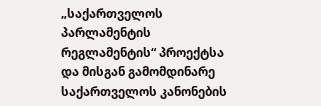„საქართველოს პარლამენტის რეგლამენტის“ პროექტსა და მისგან გამომდინარე საქართველოს კანონების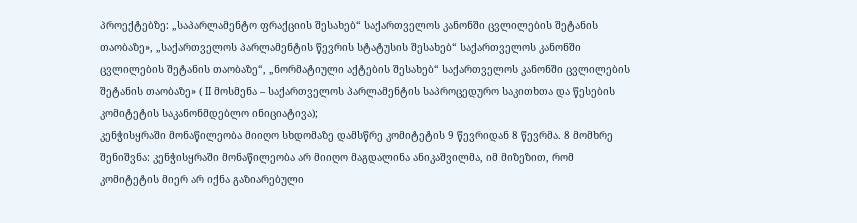პროექტებზე: „საპარლამენტო ფრაქციის შესახებ“ საქართველოს კანონში ცვლილების შეტანის თაობაზე», „საქართველოს პარლამენტის წევრის სტატუსის შესახებ“ საქართველოს კანონში ცვლილების შეტანის თაობაზე“, „ნორმატიული აქტების შესახებ“ საქართველოს კანონში ცვლილების შეტანის თაობაზე» ( II მოსმენა – საქართველოს პარლამენტის საპროცედურო საკითხთა და წესების კომიტეტის საკანონმდებლო ინიციატივა);
კენჭისყრაში მონაწილეობა მიიღო სხდომაზე დამსწრე კომიტეტის 9 წევრიდან 8 წევრმა. 8 მომხრე შენიშვნა: კენჭისყრაში მონაწილეობა არ მიიღო მაგდალინა ანიკაშვილმა, იმ მიზეზით, რომ კომიტეტის მიერ არ იქნა გაზიარებული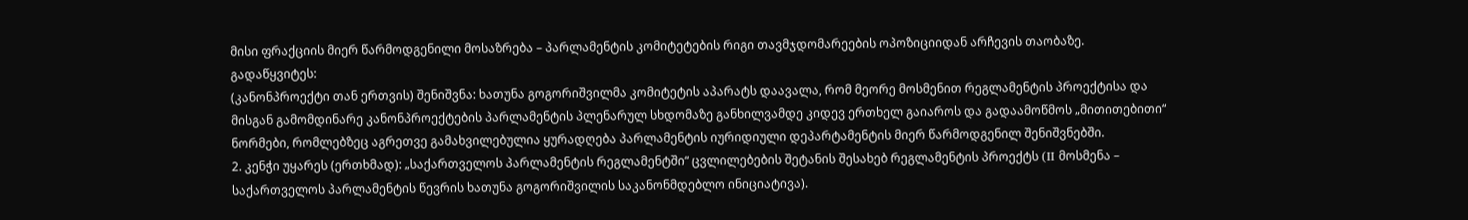მისი ფრაქციის მიერ წარმოდგენილი მოსაზრება – პარლამენტის კომიტეტების რიგი თავმჯდომარეების ოპოზიციიდან არჩევის თაობაზე.
გადაწყვიტეს:
(კანონპროექტი თან ერთვის) შენიშვნა: ხათუნა გოგორიშვილმა კომიტეტის აპარატს დაავალა, რომ მეორე მოსმენით რეგლამენტის პროექტისა და მისგან გამომდინარე კანონპროექტების პარლამენტის პლენარულ სხდომაზე განხილვამდე კიდევ ერთხელ გაიაროს და გადაამოწმოს „მითითებითი“ ნორმები, რომლებზეც აგრეთვე გამახვილებულია ყურადღება პარლამენტის იურიდიული დეპარტამენტის მიერ წარმოდგენილ შენიშვნებში.
2. კენჭი უყარეს (ერთხმად): „საქართველოს პარლამენტის რეგლამენტში“ ცვლილებების შეტანის შესახებ რეგლამენტის პროექტს (II მოსმენა – საქართველოს პარლამენტის წევრის ხათუნა გოგორიშვილის საკანონმდებლო ინიციატივა).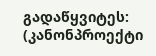გადაწყვიტეს:
(კანონპროექტი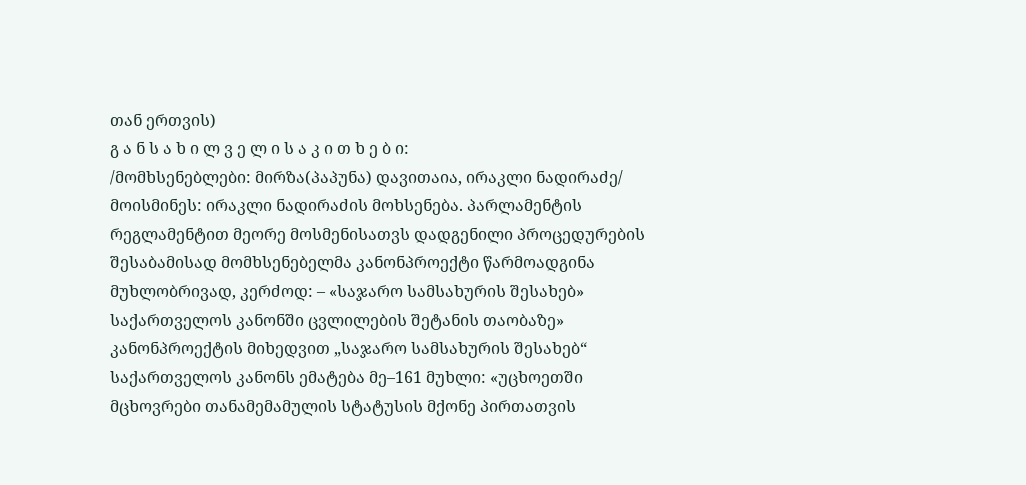თან ერთვის)
გ ა ნ ს ა ხ ი ლ ვ ე ლ ი ს ა კ ი თ ხ ე ბ ი:
/მომხსენებლები: მირზა(პაპუნა) დავითაია, ირაკლი ნადირაძე/
მოისმინეს: ირაკლი ნადირაძის მოხსენება. პარლამენტის რეგლამენტით მეორე მოსმენისათვს დადგენილი პროცედურების შესაბამისად მომხსენებელმა კანონპროექტი წარმოადგინა მუხლობრივად, კერძოდ: – «საჯარო სამსახურის შესახებ» საქართველოს კანონში ცვლილების შეტანის თაობაზე» კანონპროექტის მიხედვით „საჯარო სამსახურის შესახებ“ საქართველოს კანონს ემატება მე–161 მუხლი: «უცხოეთში მცხოვრები თანამემამულის სტატუსის მქონე პირთათვის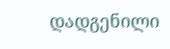დადგენილი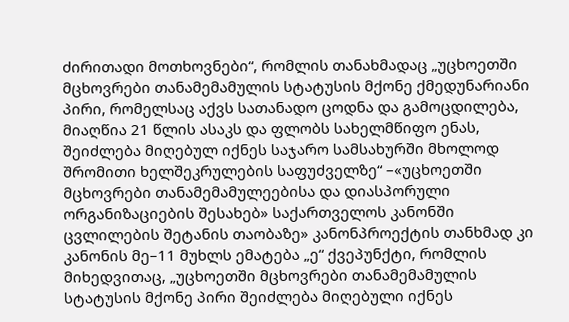ძირითადი მოთხოვნები“, რომლის თანახმადაც „უცხოეთში მცხოვრები თანამემამულის სტატუსის მქონე ქმედუნარიანი პირი, რომელსაც აქვს სათანადო ცოდნა და გამოცდილება, მიაღწია 21 წლის ასაკს და ფლობს სახელმწიფო ენას, შეიძლება მიღებულ იქნეს საჯარო სამსახურში მხოლოდ შრომითი ხელშეკრულების საფუძველზე“ –«უცხოეთში მცხოვრები თანამემამულეებისა და დიასპორული ორგანიზაციების შესახებ» საქართველოს კანონში ცვლილების შეტანის თაობაზე» კანონპროექტის თანხმად კი კანონის მე–11 მუხლს ემატება „ე“ ქვეპუნქტი, რომლის მიხედვითაც, „უცხოეთში მცხოვრები თანამემამულის სტატუსის მქონე პირი შეიძლება მიღებული იქნეს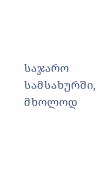საჯარო სამსახურში, მხოლოდ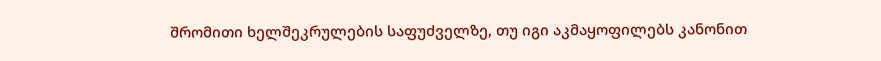შრომითი ხელშეკრულების საფუძველზე, თუ იგი აკმაყოფილებს კანონით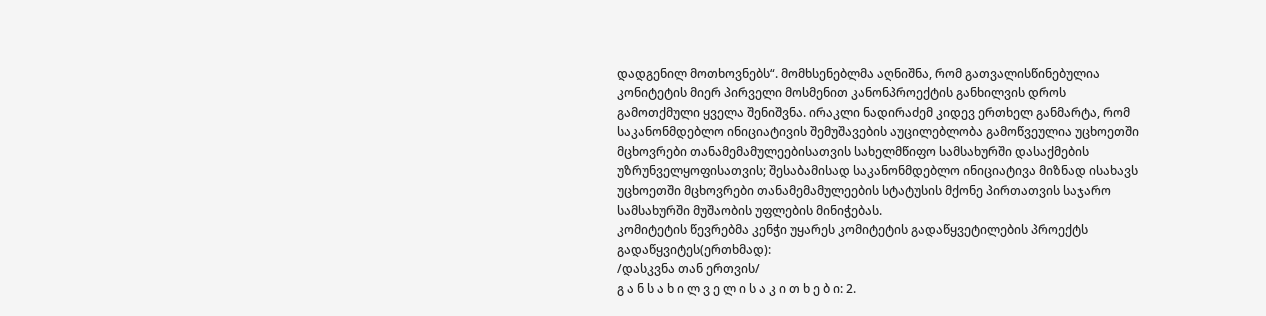დადგენილ მოთხოვნებს“. მომხსენებლმა აღნიშნა, რომ გათვალისწინებულია კონიტეტის მიერ პირველი მოსმენით კანონპროექტის განხილვის დროს გამოთქმული ყველა შენიშვნა. ირაკლი ნადირაძემ კიდევ ერთხელ განმარტა, რომ საკანონმდებლო ინიციატივის შემუშავების აუცილებლობა გამოწვეულია უცხოეთში მცხოვრები თანამემამულეებისათვის სახელმწიფო სამსახურში დასაქმების უზრუნველყოფისათვის; შესაბამისად საკანონმდებლო ინიციატივა მიზნად ისახავს უცხოეთში მცხოვრები თანამემამულეების სტატუსის მქონე პირთათვის საჯარო სამსახურში მუშაობის უფლების მინიჭებას.
კომიტეტის წევრებმა კენჭი უყარეს კომიტეტის გადაწყვეტილების პროექტს
გადაწყვიტეს(ერთხმად):
/დასკვნა თან ერთვის/
გ ა ნ ს ა ხ ი ლ ვ ე ლ ი ს ა კ ი თ ხ ე ბ ი: 2.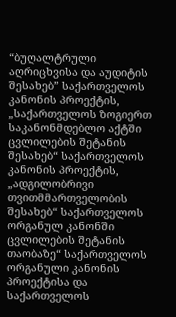“ბუღალტრული აღრიცხვისა და აუდიტის შესახებ” საქართველოს კანონის პროექტის, „საქართველოს ზოგიერთ საკანონმდებლო აქტში ცვლილების შეტანის შესახებ“ საქართველოს კანონის პროექტის, „ადგილობრივი თვითმმართველობის შესახებ“ საქართველოს ორგანულ კანონში ცვლილების შეტანის თაობაზე“ საქართველოს ორგანული კანონის პროექტისა და საქართველოს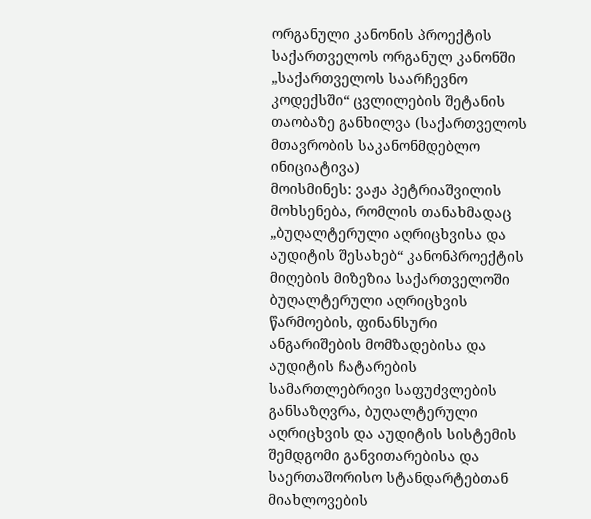ორგანული კანონის პროექტის საქართველოს ორგანულ კანონში „საქართველოს საარჩევნო კოდექსში“ ცვლილების შეტანის თაობაზე განხილვა (საქართველოს მთავრობის საკანონმდებლო ინიციატივა)
მოისმინეს: ვაჟა პეტრიაშვილის მოხსენება, რომლის თანახმადაც „ბუღალტერული აღრიცხვისა და აუდიტის შესახებ“ კანონპროექტის მიღების მიზეზია საქართველოში ბუღალტერული აღრიცხვის წარმოების, ფინანსური ანგარიშების მომზადებისა და აუდიტის ჩატარების სამართლებრივი საფუძვლების განსაზღვრა, ბუღალტერული აღრიცხვის და აუდიტის სისტემის შემდგომი განვითარებისა და საერთაშორისო სტანდარტებთან მიახლოვების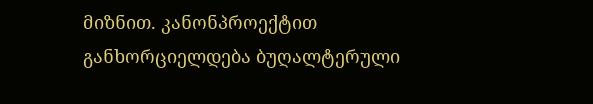მიზნით. კანონპროექტით განხორციელდება ბუღალტერული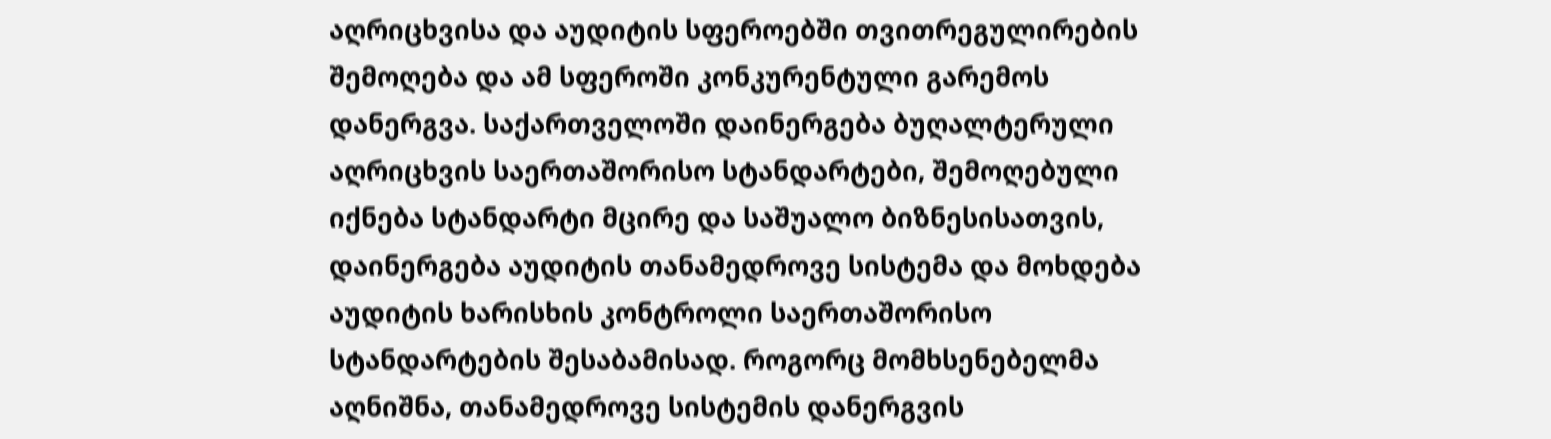აღრიცხვისა და აუდიტის სფეროებში თვითრეგულირების შემოღება და ამ სფეროში კონკურენტული გარემოს დანერგვა. საქართველოში დაინერგება ბუღალტერული აღრიცხვის საერთაშორისო სტანდარტები, შემოღებული იქნება სტანდარტი მცირე და საშუალო ბიზნესისათვის, დაინერგება აუდიტის თანამედროვე სისტემა და მოხდება აუდიტის ხარისხის კონტროლი საერთაშორისო სტანდარტების შესაბამისად. როგორც მომხსენებელმა აღნიშნა, თანამედროვე სისტემის დანერგვის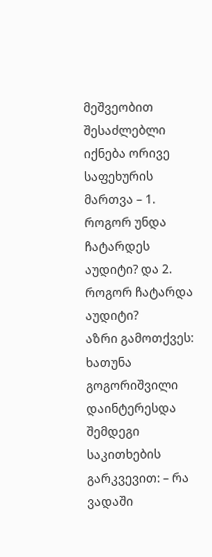მეშვეობით შესაძლებლი იქნება ორივე საფეხურის მართვა – 1. როგორ უნდა ჩატარდეს აუდიტი? და 2. როგორ ჩატარდა აუდიტი?
აზრი გამოთქვეს: ხათუნა გოგორიშვილი დაინტერესდა შემდეგი საკითხების გარკვევით: – რა ვადაში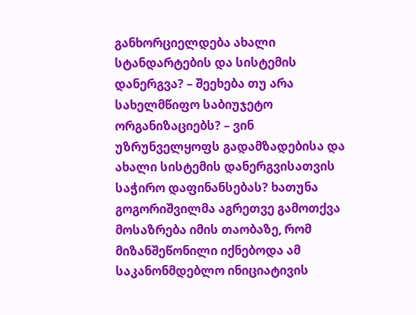განხორციელდება ახალი სტანდარტების და სისტემის დანერგვა? – შეეხება თუ არა სახელმწიფო საბიუჯეტო ორგანიზაციებს? – ვინ უზრუნველყოფს გადამზადებისა და ახალი სისტემის დანერგვისათვის საჭირო დაფინანსებას? ხათუნა გოგორიშვილმა აგრეთვე გამოთქვა მოსაზრება იმის თაობაზე, რომ მიზანშეწონილი იქნებოდა ამ საკანონმდებლო ინიციატივის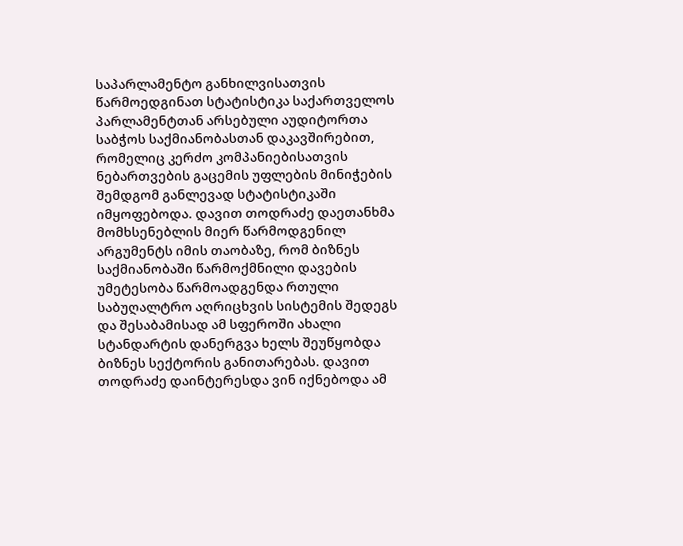საპარლამენტო განხილვისათვის წარმოედგინათ სტატისტიკა საქართველოს პარლამენტთან არსებული აუდიტორთა საბჭოს საქმიანობასთან დაკავშირებით, რომელიც კერძო კომპანიებისათვის ნებართვების გაცემის უფლების მინიჭების შემდგომ განლევად სტატისტიკაში იმყოფებოდა. დავით თოდრაძე დაეთანხმა მომხსენებლის მიერ წარმოდგენილ არგუმენტს იმის თაობაზე, რომ ბიზნეს საქმიანობაში წარმოქმნილი დავების უმეტესობა წარმოადგენდა რთული საბუღალტრო აღრიცხვის სისტემის შედეგს და შესაბამისად ამ სფეროში ახალი სტანდარტის დანერგვა ხელს შეუწყობდა ბიზნეს სექტორის განითარებას. დავით თოდრაძე დაინტერესდა ვინ იქნებოდა ამ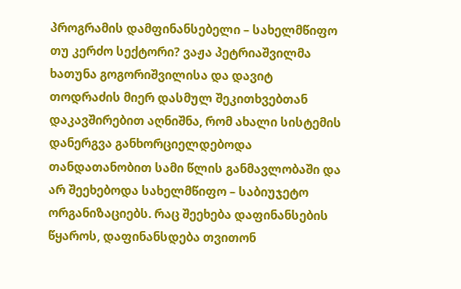პროგრამის დამფინანსებელი – სახელმწიფო თუ კერძო სექტორი? ვაჟა პეტრიაშვილმა ხათუნა გოგორიშვილისა და დავიტ თოდრაძის მიერ დასმულ შეკითხვებთან დაკავშირებით აღნიშნა, რომ ახალი სისტემის დანერგვა განხორციელდებოდა თანდათანობით სამი წლის განმავლობაში და არ შეეხებოდა სახელმწიფო – საბიუჯეტო ორგანიზაციებს. რაც შეეხება დაფინანსების წყაროს, დაფინანსდება თვითონ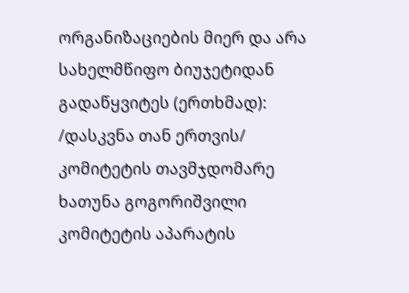ორგანიზაციების მიერ და არა სახელმწიფო ბიუჯეტიდან
გადაწყვიტეს (ერთხმად):
/დასკვნა თან ერთვის/
კომიტეტის თავმჯდომარე
ხათუნა გოგორიშვილი
კომიტეტის აპარატის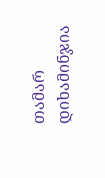თამარ დიხამინჯია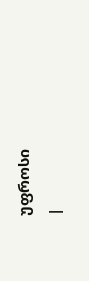უფროსი
|